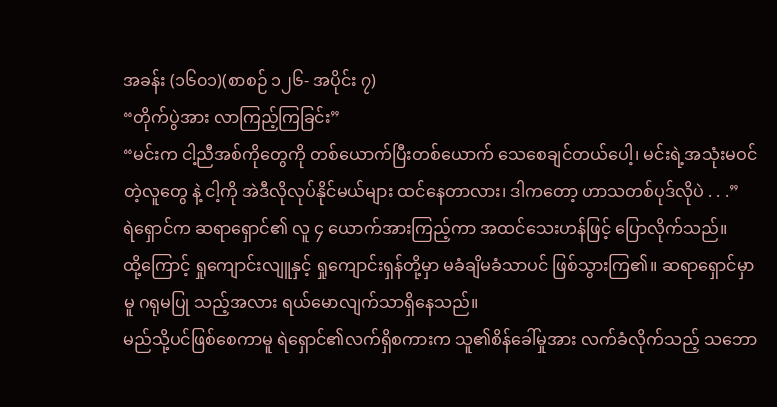အခန်း (၁၆၀၁)(စာစဉ် ၁၂၆- အပိုင်း ၇)
“တိုက်ပွဲအား လာကြည့်ကြခြင်း”
“မင်းက ငါ့ညီအစ်ကိုတွေကို တစ်ယောက်ပြီးတစ်ယောက် သေစေချင်တယ်ပေါ့၊ မင်းရဲ့အသုံးမဝင်တဲ့လူတွေ နဲ့ ငါ့ကို အဲဒီလိုလုပ်နိုင်မယ်များ ထင်နေတာလား၊ ဒါကတော့ ဟာသတစ်ပုဒ်လိုပဲ . . .”
ရဲရှောင်က ဆရာရှောင်၏ လူ ၄ ယောက်အားကြည့်ကာ အထင်သေးဟန်ဖြင့် ပြောလိုက်သည်။
ထို့ကြောင့် ရှုကျောင်းလျူနှင့် ရှုကျောင်းရှန်တို့မှာ မခံချိမခံသာပင် ဖြစ်သွားကြ၏။ ဆရာရှောင်မှာမူ ဂရုမပြု သည့်အလား ရယ်မောလျက်သာရှိနေသည်။
မည်သို့ပင်ဖြစ်စေကာမူ ရဲရှောင်၏လက်ရှိစကားက သူ၏စိန်ခေါ်မှုအား လက်ခံလိုက်သည့် သဘော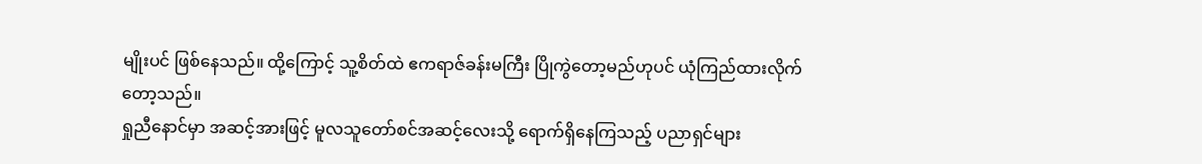မျိုးပင် ဖြစ်နေသည်။ ထို့ကြောင့် သူ့စိတ်ထဲ ဧကရာဇ်ခန်းမကြီး ပြိုကွဲတော့မည်ဟုပင် ယုံကြည်ထားလိုက်တော့သည်။
ရှုညီနောင်မှာ အဆင့်အားဖြင့် မူလသူတော်စင်အဆင့်လေးသို့ ရောက်ရှိနေကြသည့် ပညာရှင်များ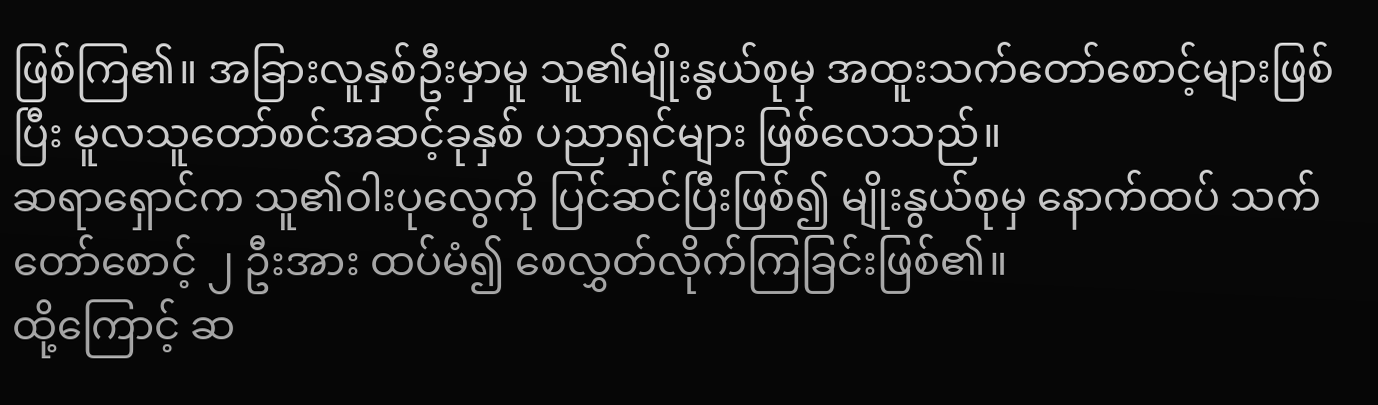ဖြစ်ကြ၏။ အခြားလူနှစ်ဦးမှာမူ သူ၏မျိုးနွယ်စုမှ အထူးသက်တော်စောင့်များဖြစ်ပြီး မူလသူတော်စင်အဆင့်ခုနှစ် ပညာရှင်များ ဖြစ်လေသည်။
ဆရာရှောင်က သူ၏ဝါးပုလွေကို ပြင်ဆင်ပြီးဖြစ်၍ မျိုးနွယ်စုမှ နောက်ထပ် သက်တော်စောင့် ၂ ဦးအား ထပ်မံ၍ စေလွှတ်လိုက်ကြခြင်းဖြစ်၏။
ထို့ကြောင့် ဆ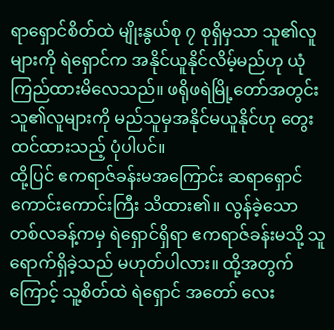ရာရှောင်စိတ်ထဲ မျိုးနွယ်စု ၇ စုရှိမှသာ သူ၏လူများကို ရဲရှောင်က အနိုင်ယူနိုင်လိမ့်မည်ဟု ယုံကြည်ထားမိလေသည်။ ဖရိုဖရဲမြို့တော်အတွင်း သူ၏လူများကို မည်သူမှအနိုင်မယူနိုင်ဟု တွေးထင်ထားသည့် ပုံပါပင်။
ထို့ပြင် ဧကရာဇ်ခန်းမအကြောင်း ဆရာရှောင် ကောင်းကောင်းကြီး သိထား၏။ လွန်ခဲ့သော တစ်လခန့်ကမှ ရဲရှောင်ရှိရာ ဧကရာဇ်ခန်းမသို့ သူရောက်ရှိခဲ့သည် မဟုတ်ပါလား။ ထို့အတွက်ကြောင့် သူ့စိတ်ထဲ ရဲရှောင် အတော် လေး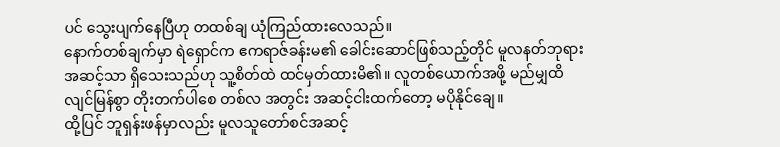ပင် သွေးပျက်နေပြီဟု တထစ်ချ ယုံကြည်ထားလေသည်။
နောက်တစ်ချက်မှာ ရဲရှောင်က ဧကရာဇ်ခန်းမ၏ ခေါင်းဆောင်ဖြစ်သည့်တိုင် မူလနတ်ဘုရားအဆင့်သာ ရှိသေးသည်ဟု သူ့စိတ်ထဲ ထင်မှတ်ထားမိ၏။ လူတစ်ယောက်အဖို့ မည်မျှထိ လျင်မြန်စွာ တိုးတက်ပါစေ တစ်လ အတွင်း အဆင့်ငါးထက်တော့ မပိုနိုင်ချေ။
ထို့ပြင် ဘူရှန်းဖန်မှာလည်း မူလသူတော်စင်အဆင့်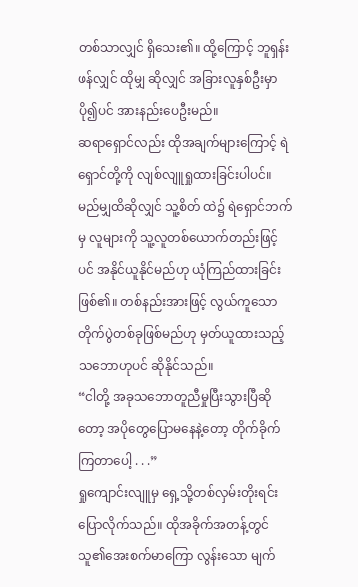တစ်သာလျှင် ရှိသေး၏။ ထို့ကြောင့် ဘူရှန်းဖန်လျှင် ထိုမျှ ဆိုလျှင် အခြားလူနှစ်ဦးမှာ ပို၍ပင် အားနည်းပေဦးမည်။
ဆရာရှောင်လည်း ထိုအချက်များကြောင့် ရဲရှောင်တို့ကို လျစ်လျူရှုထားခြင်းပါပင်။ မည်မျှထိဆိုလျှင် သူ့စိတ် ထဲ၌ ရဲရှောင်ဘက်မှ လူများကို သူ့လူတစ်ယောက်တည်းဖြင့်ပင် အနိုင်ယူနိုင်မည်ဟု ယုံကြည်ထားခြင်းဖြစ်၏။ တစ်နည်းအားဖြင့် လွယ်ကူသော တိုက်ပွဲတစ်ခုဖြစ်မည်ဟု မှတ်ယူထားသည့် သဘောဟုပင် ဆိုနိုင်သည်။
“ငါတို့ အခုသဘောတူညီမှုပြီးသွားပြီဆိုတော့ အပိုတွေပြောမနေနဲ့တော့ တိုက်ခိုက်ကြတာပေါ့ . . .”
ရှုကျောင်းလျူမှ ရှေ့သို့တစ်လှမ်းတိုးရင်း ပြောလိုက်သည်။ ထိုအခိုက်အတန့်တွင် သူ၏အေးစက်မာကြော လွန်းသော မျက်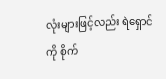လုံးများဖြင့်လည်း ရဲရှောင်ကို စိုက်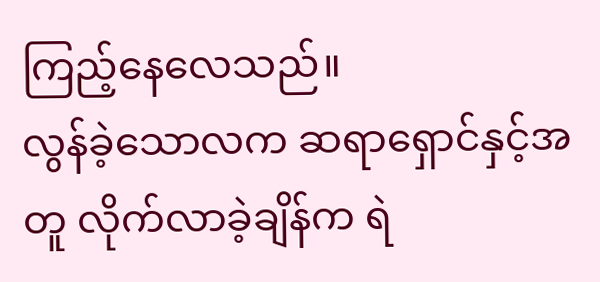ကြည့်နေလေသည်။
လွန်ခဲ့သောလက ဆရာရှောင်နှင့်အတူ လိုက်လာခဲ့ချိန်က ရဲ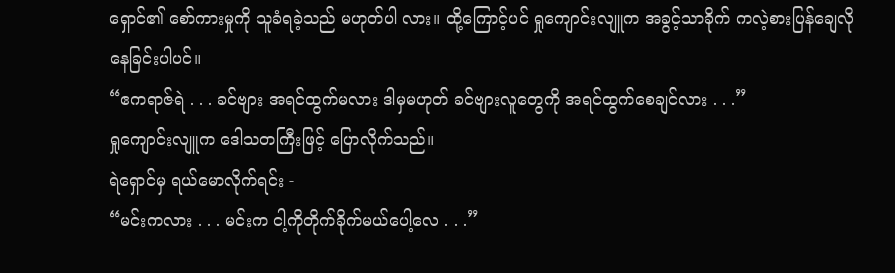ရှောင်၏ စော်ကားမှုကို သူခံရခဲ့သည် မဟုတ်ပါ လား။ ထို့ကြောင့်ပင် ရှုကျောင်းလျူက အခွင့်သာခိုက် ကလဲ့စားပြန်ချေလိုနေခြင်းပါပင်။
“ဧကရာဇ်ရဲ . . . ခင်ဗျား အရင်ထွက်မလား ဒါမှမဟုတ် ခင်ဗျားလူတွေကို အရင်ထွက်စေချင်လား . . .”
ရှုကျောင်းလျူက ဒေါသတကြီးဖြင့် ပြောလိုက်သည်။
ရဲရှောင်မှ ရယ်မောလိုက်ရင်း -
“မင်းကလား . . . မင်းက ငါ့ကိုတိုက်ခိုက်မယ်ပေါ့လေ . . .”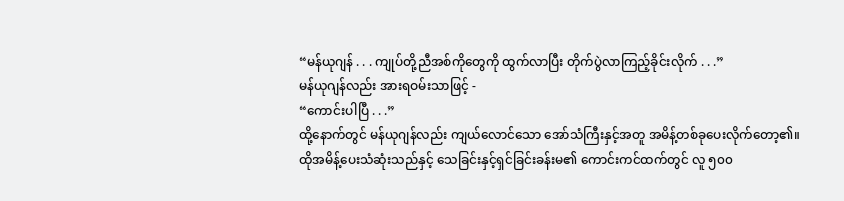“မန်ယုဂျန် . . . ကျုပ်တို့ညီအစ်ကိုတွေကို ထွက်လာပြီး တိုက်ပွဲလာကြည့်ခိုင်းလိုက် . . .”
မန်ယုဂျန်လည်း အားရဝမ်းသာဖြင့် -
“ကောင်းပါပြီ . . .”
ထို့နောက်တွင် မန်ယုဂျန်လည်း ကျယ်လောင်သော အော်သံကြီးနှင့်အတူ အမိန့်တစ်ခုပေးလိုက်တော့၏။ ထိုအမိန့်ပေးသံဆုံးသည်နှင့် သေခြင်းနှင့်ရှင်ခြင်းခန်းမ၏ ကောင်းကင်ထက်တွင် လူ ၅၀၀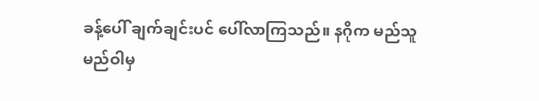ခန့်ပေါ် ချက်ချင်းပင် ပေါ်လာကြသည်။ နဂိုက မည်သူမည်ဝါမှ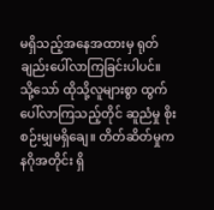မရှိသည့်အနေအထားမှ ရုတ်ချည်းပေါ်လာကြခြင်းပါပင်။
သို့သော် ထိုသို့လူများစွာ ထွက်ပေါ်လာကြသည့်တိုင် ဆူညံမှု စိုးစဉ်းမျှမရှိချေ။ တိတ်ဆိတ်မှုက နဂိုအတိုင်း ရှိ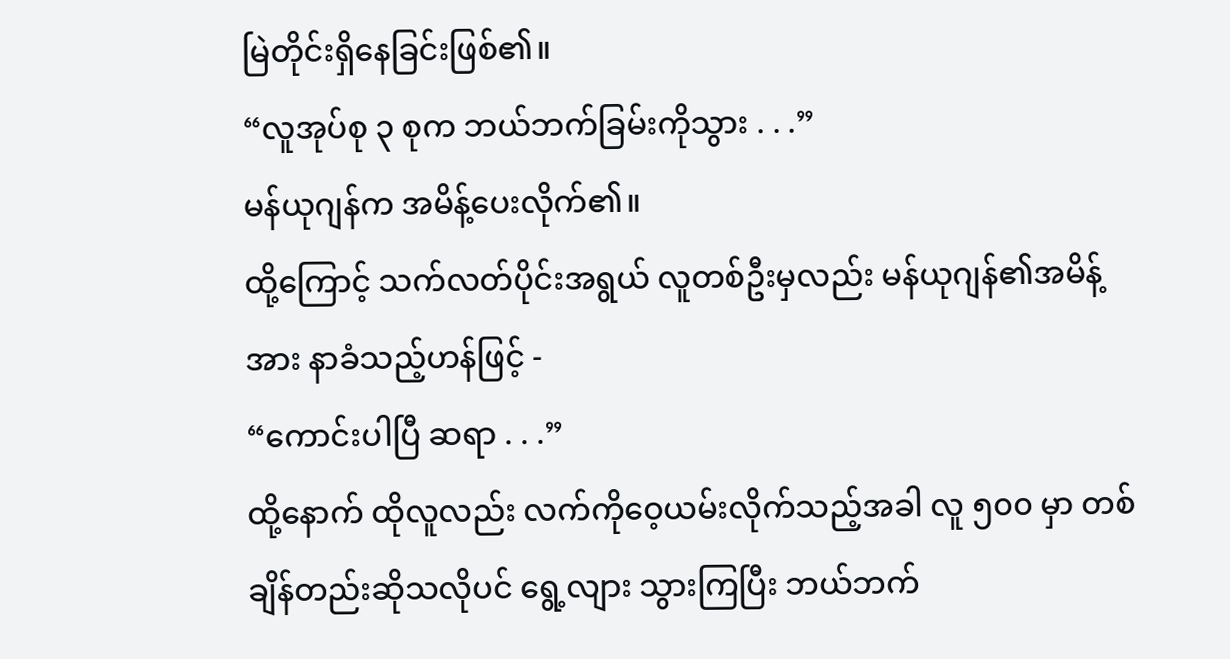မြဲတိုင်းရှိနေခြင်းဖြစ်၏။
“လူအုပ်စု ၃ စုက ဘယ်ဘက်ခြမ်းကိုသွား . . .”
မန်ယုဂျန်က အမိန့်ပေးလိုက်၏။
ထို့ကြောင့် သက်လတ်ပိုင်းအရွယ် လူတစ်ဦးမှလည်း မန်ယုဂျန်၏အမိန့်အား နာခံသည့်ဟန်ဖြင့် -
“ကောင်းပါပြီ ဆရာ . . .”
ထို့နောက် ထိုလူလည်း လက်ကိုဝေ့ယမ်းလိုက်သည့်အခါ လူ ၅၀၀ မှာ တစ်ချိန်တည်းဆိုသလိုပင် ရွေ့လျား သွားကြပြီး ဘယ်ဘက်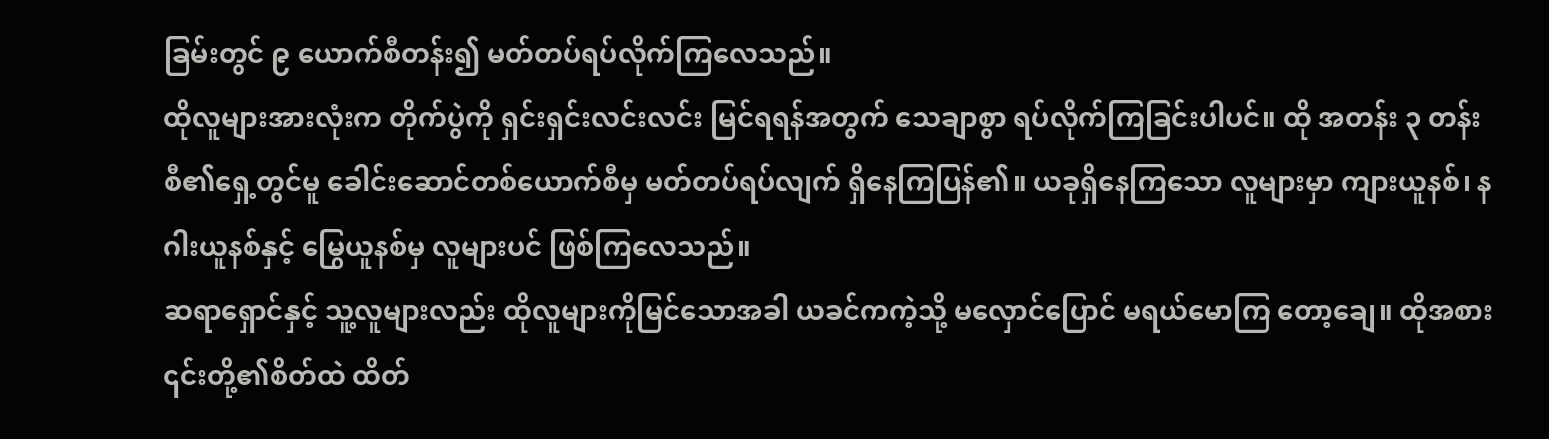ခြမ်းတွင် ၉ ယောက်စီတန်း၍ မတ်တပ်ရပ်လိုက်ကြလေသည်။
ထိုလူများအားလုံးက တိုက်ပွဲကို ရှင်းရှင်းလင်းလင်း မြင်ရရန်အတွက် သေချာစွာ ရပ်လိုက်ကြခြင်းပါပင်။ ထို အတန်း ၃ တန်းစီ၏ရှေ့တွင်မူ ခေါင်းဆောင်တစ်ယောက်စီမှ မတ်တပ်ရပ်လျက် ရှိနေကြပြန်၏။ ယခုရှိနေကြသော လူများမှာ ကျားယူနစ်၊ နဂါးယူနစ်နှင့် မြွေယူနစ်မှ လူများပင် ဖြစ်ကြလေသည်။
ဆရာရှောင်နှင့် သူ့လူများလည်း ထိုလူများကိုမြင်သောအခါ ယခင်ကကဲ့သို့ မလှောင်ပြောင် မရယ်မောကြ တော့ချေ။ ထိုအစား ၎င်းတို့၏စိတ်ထဲ ထိတ်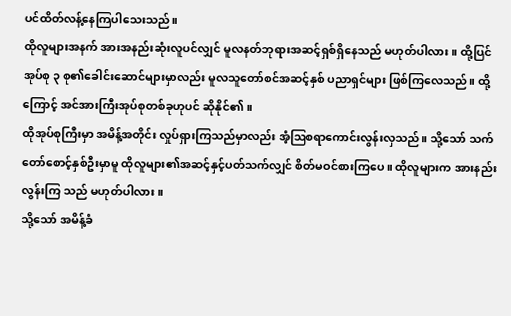ပင်ထိတ်လန့်နေကြပါသေးသည်။
ထိုလူများအနက် အားအနည်းဆုံးလူပင်လျှင် မူလနတ်ဘုရားအဆင့်ရှစ်ရှိနေသည် မဟုတ်ပါလား။ ထို့ပြင် အုပ်စု ၃ စု၏ခေါင်းဆောင်များမှာလည်း မူလသူတော်စင်အဆင့်နှစ် ပညာရှင်များ ဖြစ်ကြလေသည်။ ထို့ကြောင့် အင်အားကြီးအုပ်စုတစ်ခုဟုပင် ဆိုနိုင်၏။
ထိုအုပ်စုကြီးမှာ အမိန့်အတိုင်း လှုပ်ရှားကြသည်မှာလည်း အံ့ဩစရာကောင်းလွန်းလှသည်။ သို့သော် သက် တော်စောင့်နှစ်ဦးမှာမူ ထိုလူများ၏အဆင့်နှင့်ပတ်သက်လျှင် စိတ်မဝင်စားကြပေ။ ထိုလူများက အားနည်းလွန်းကြ သည် မဟုတ်ပါလား။
သို့သော် အမိန့်ခံ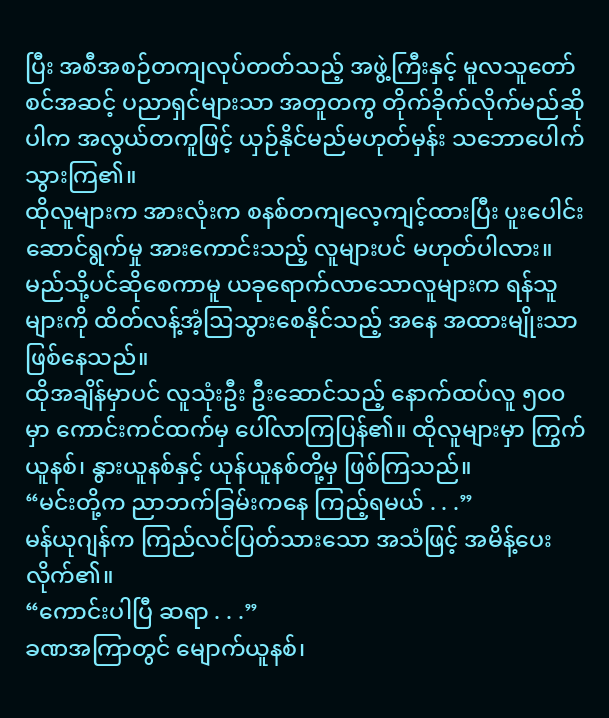ပြီး အစီအစဉ်တကျလုပ်တတ်သည့် အဖွဲ့ကြီးနှင့် မူလသူတော်စင်အဆင့် ပညာရှင်များသာ အတူတကွ တိုက်ခိုက်လိုက်မည်ဆိုပါက အလွယ်တကူဖြင့် ယှဉ်နိုင်မည်မဟုတ်မှန်း သဘောပေါက်သွားကြ၏။
ထိုလူများက အားလုံးက စနစ်တကျလေ့ကျင့်ထားပြီး ပူးပေါင်းဆောင်ရွက်မှု အားကောင်းသည့် လူများပင် မဟုတ်ပါလား။
မည်သို့ပင်ဆိုစေကာမူ ယခုရောက်လာသောလူများက ရန်သူများကို ထိတ်လန့်အံ့ဩသွားစေနိုင်သည့် အနေ အထားမျိုးသာ ဖြစ်နေသည်။
ထိုအချိန်မှာပင် လူသုံးဦး ဦးဆောင်သည့် နောက်ထပ်လူ ၅၀၀ မှာ ကောင်းကင်ထက်မှ ပေါ်လာကြပြန်၏။ ထိုလူများမှာ ကြွက်ယူနစ်၊ နွားယူနစ်နှင့် ယုန်ယူနစ်တို့မှ ဖြစ်ကြသည်။
“မင်းတို့က ညာဘက်ခြမ်းကနေ ကြည့်ရမယ် . . .”
မန်ယုဂျန်က ကြည်လင်ပြတ်သားသော အသံဖြင့် အမိန့်ပေးလိုက်၏။
“ကောင်းပါပြီ ဆရာ . . .”
ခဏအကြာတွင် မျောက်ယူနစ်၊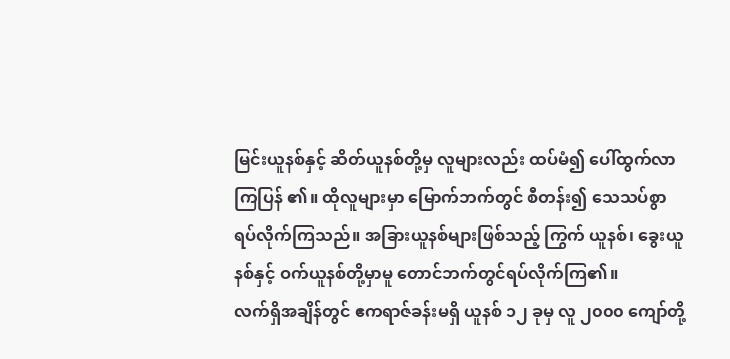မြင်းယူနစ်နှင့် ဆိတ်ယူနစ်တို့မှ လူများလည်း ထပ်မံ၍ ပေါ်ထွက်လာကြပြန် ၏။ ထိုလူများမှာ မြောက်ဘက်တွင် စီတန်း၍ သေသပ်စွာ ရပ်လိုက်ကြသည်။ အခြားယူနစ်များဖြစ်သည့် ကြွက် ယူနစ်၊ ခွေးယူနစ်နှင့် ဝက်ယူနစ်တို့မှာမူ တောင်ဘက်တွင်ရပ်လိုက်ကြ၏။
လက်ရှိအချိန်တွင် ဧကရာဇ်ခန်းမရှိ ယူနစ် ၁၂ ခုမှ လူ ၂၀၀၀ ကျော်တို့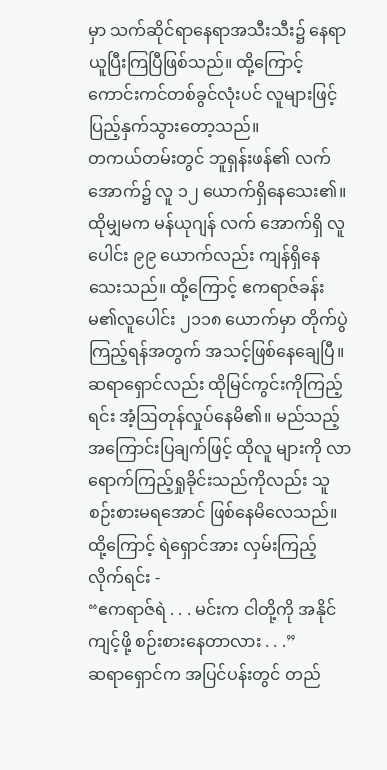မှာ သက်ဆိုင်ရာနေရာအသီးသီး၌ နေရာယူပြီးကြပြီဖြစ်သည်။ ထို့ကြောင့် ကောင်းကင်တစ်ခွင်လုံးပင် လူများဖြင့် ပြည့်နှက်သွားတော့သည်။
တကယ်တမ်းတွင် ဘူရှန်းဖန်၏ လက်အောက်၌ လူ ၁၂ ယောက်ရှိနေသေး၏။ ထိုမျှမက မန်ယုဂျန် လက် အောက်ရှိ လူပေါင်း ၉၉ ယောက်လည်း ကျန်ရှိနေသေးသည်။ ထို့ကြောင့် ဧကရာဇ်ခန်းမ၏လူပေါင်း ၂၁၁၈ ယောက်မှာ တိုက်ပွဲကြည့်ရန်အတွက် အသင့်ဖြစ်နေချေပြီ။
ဆရာရှောင်လည်း ထိုမြင်ကွင်းကိုကြည့်ရင်း အံ့ဩတုန်လှုပ်နေမိ၏။ မည်သည့်အကြောင်းပြချက်ဖြင့် ထိုလူ များကို လာရောက်ကြည့်ရှုခိုင်းသည်ကိုလည်း သူစဉ်းစားမရအောင် ဖြစ်နေမိလေသည်။
ထို့ကြောင့် ရဲရှောင်အား လှမ်းကြည့်လိုက်ရင်း -
“ဧကရာဇ်ရဲ . . . မင်းက ငါတို့ကို အနိုင်ကျင့်ဖို့ စဉ်းစားနေတာလား . . .”
ဆရာရှောင်က အပြင်ပန်းတွင် တည်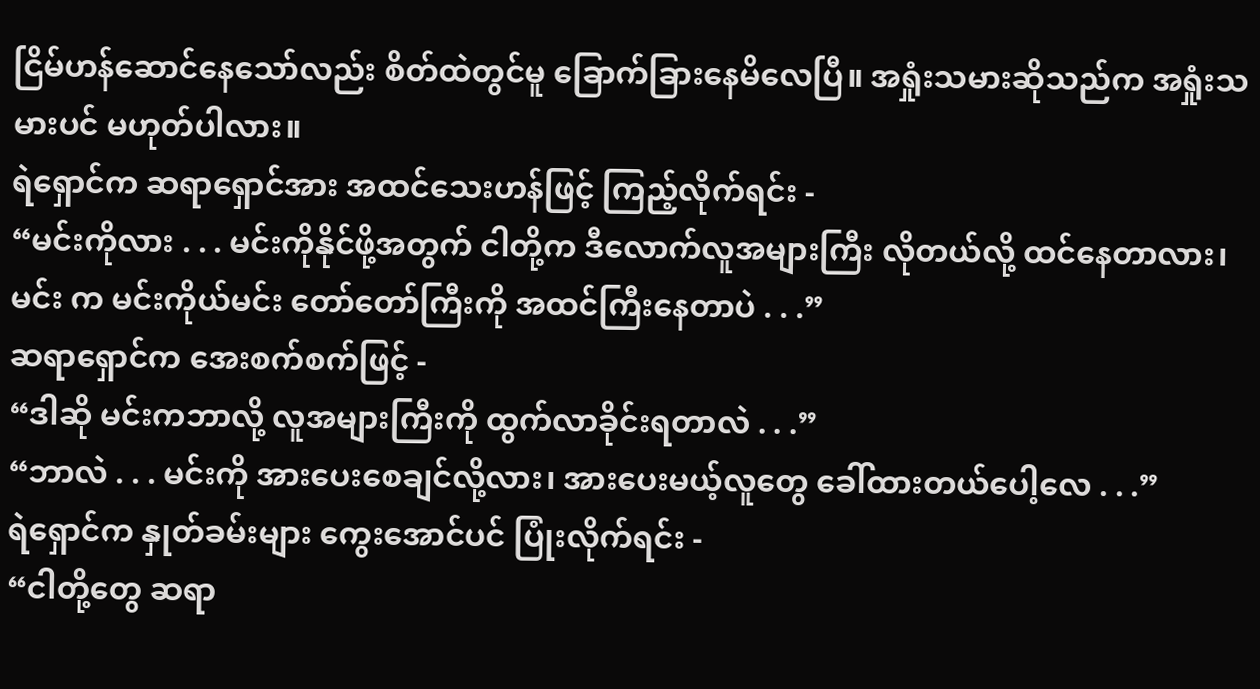ငြိမ်ဟန်ဆောင်နေသော်လည်း စိတ်ထဲတွင်မူ ခြောက်ခြားနေမိလေပြီ။ အရှုံးသမားဆိုသည်က အရှုံးသမားပင် မဟုတ်ပါလား။
ရဲရှောင်က ဆရာရှောင်အား အထင်သေးဟန်ဖြင့် ကြည့်လိုက်ရင်း -
“မင်းကိုလား . . . မင်းကိုနိုင်ဖို့အတွက် ငါတို့က ဒီလောက်လူအများကြီး လိုတယ်လို့ ထင်နေတာလား၊ မင်း က မင်းကိုယ်မင်း တော်တော်ကြီးကို အထင်ကြီးနေတာပဲ . . .”
ဆရာရှောင်က အေးစက်စက်ဖြင့် -
“ဒါဆို မင်းကဘာလို့ လူအများကြီးကို ထွက်လာခိုင်းရတာလဲ . . .”
“ဘာလဲ . . . မင်းကို အားပေးစေချင်လို့လား၊ အားပေးမယ့်လူတွေ ခေါ်ထားတယ်ပေါ့လေ . . .”
ရဲရှောင်က နှုတ်ခမ်းများ ကွေးအောင်ပင် ပြုံးလိုက်ရင်း -
“ငါတို့တွေ ဆရာ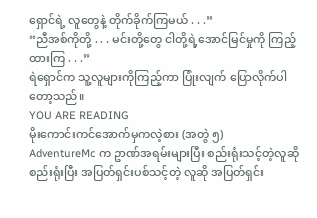ရှောင်ရဲ့ လူတွေနဲ့ တိုက်ခိုက်ကြမယ် . . .”
“ညီအစ်ကိုတို့ . . . မင်းတို့တွေ ငါတို့ရဲ့အောင်မြင်မှုကို ကြည့်ထားကြ . . .”
ရဲရှောင်က သူ့လူများကိုကြည့်ကာ ပြုံးလျက် ပြောလိုက်ပါတော့သည်။
YOU ARE READING
မိုးကောင်းကင်အောက်မှကလဲ့စား (အတွဲ ၅)
AdventureMc က ဥာဏ်အရမ်းများပြီး စည်းရုံးသင့်တဲ့လူဆို စည်းရုံးပြီး အပြတ်ရှင်းပစ်သင့်တဲ့ လူဆို အပြတ်ရှင်း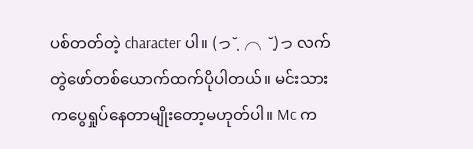ပစ်တတ်တဲ့ character ပါ။ (っ˘̩╭╮˘̩)っ လက်တွဲဖော်တစ်ယောက်ထက်ပိုပါတယ်။ မင်းသားကပွေရှုပ်နေတာမျိုးတော့မဟုတ်ပါ။ Mc က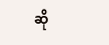ဆို